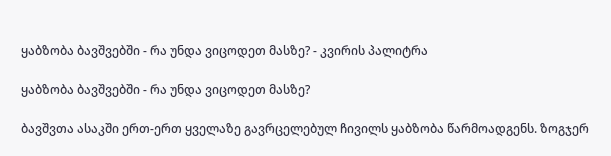ყაბზობა ბავშვებში - რა უნდა ვიცოდეთ მასზე? - კვირის პალიტრა

ყაბზობა ბავშვებში - რა უნდა ვიცოდეთ მასზე?

ბავშვთა ასაკში ერთ-ერთ ყველაზე გავრცელებულ ჩივილს ყაბზობა წარმოადგენს. ზოგჯერ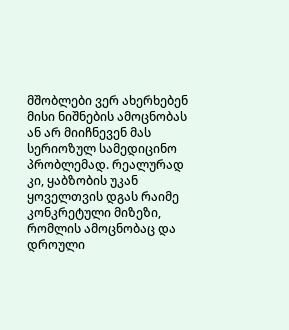მშობლები ვერ ახერხებენ მისი ნიშნების ამოცნობას ან არ მიიჩნევენ მას სერიოზულ სამედიცინო პრობლემად. რეალურად კი, ყაბზობის უკან ყოველთვის დგას რაიმე კონკრეტული მიზეზი, რომლის ამოცნობაც და დროული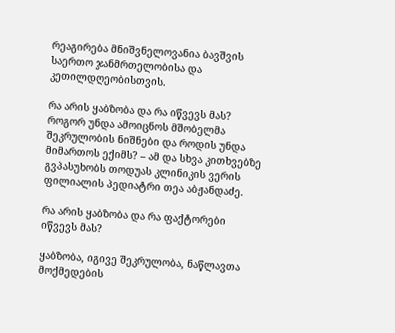რეაგირება მნიშვნელოვანია ბავშვის საერთო ჯანმრთელობისა და კეთილდღეობისთვის.

რა არის ყაბზობა და რა იწვევს მას? როგორ უნდა ამოიცნოს მშობელმა შეკრულობის ნიშნები და როდის უნდა მიმართოს ექიმს? – ამ და სხვა კითხვებზე გვპასუხობს თოდუას კლინიკის ვერის ფილიალის პედიატრი თეა აბჟანდაძე.

რა არის ყაბზობა და რა ფაქტორები იწვევს მას?

ყაბზობა, იგივე შეკრულობა, ნაწლავთა მოქმედების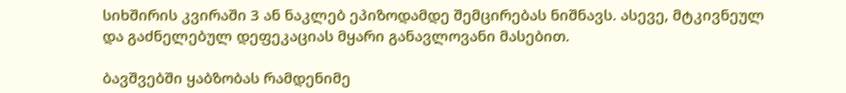სიხშირის კვირაში 3 ან ნაკლებ ეპიზოდამდე შემცირებას ნიშნავს. ასევე, მტკივნეულ და გაძნელებულ დეფეკაციას მყარი განავლოვანი მასებით.

ბავშვებში ყაბზობას რამდენიმე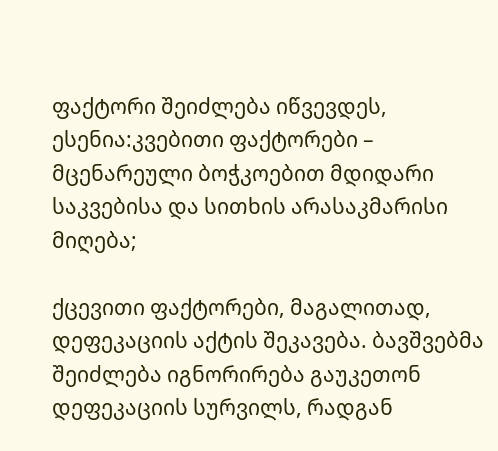ფაქტორი შეიძლება იწვევდეს, ესენია:კვებითი ფაქტორები – მცენარეული ბოჭკოებით მდიდარი საკვებისა და სითხის არასაკმარისი მიღება;

ქცევითი ფაქტორები, მაგალითად, დეფეკაციის აქტის შეკავება. ბავშვებმა შეიძლება იგნორირება გაუკეთონ დეფეკაციის სურვილს, რადგან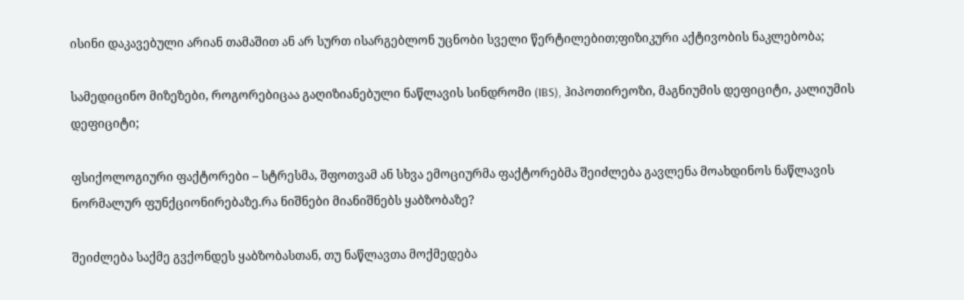ისინი დაკავებული არიან თამაშით ან არ სურთ ისარგებლონ უცნობი სველი წერტილებით;ფიზიკური აქტივობის ნაკლებობა;

სამედიცინო მიზეზები, როგორებიცაა გაღიზიანებული ნაწლავის სინდრომი (IBS), ჰიპოთირეოზი, მაგნიუმის დეფიციტი, კალიუმის დეფიციტი;

ფსიქოლოგიური ფაქტორები – სტრესმა, შფოთვამ ან სხვა ემოციურმა ფაქტორებმა შეიძლება გავლენა მოახდინოს ნაწლავის ნორმალურ ფუნქციონირებაზე.რა ნიშნები მიანიშნებს ყაბზობაზე?

შეიძლება საქმე გვქონდეს ყაბზობასთან, თუ ნაწლავთა მოქმედება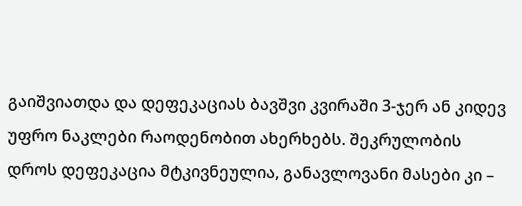გაიშვიათდა და დეფეკაციას ბავშვი კვირაში 3-ჯერ ან კიდევ უფრო ნაკლები რაოდენობით ახერხებს. შეკრულობის დროს დეფეკაცია მტკივნეულია, განავლოვანი მასები კი –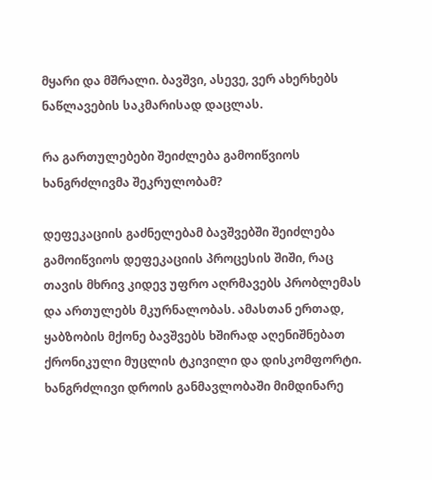მყარი და მშრალი. ბავშვი, ასევე, ვერ ახერხებს ნაწლავების საკმარისად დაცლას.

რა გართულებები შეიძლება გამოიწვიოს ხანგრძლივმა შეკრულობამ?

დეფეკაციის გაძნელებამ ბავშვებში შეიძლება გამოიწვიოს დეფეკაციის პროცესის შიში, რაც თავის მხრივ კიდევ უფრო აღრმავებს პრობლემას და ართულებს მკურნალობას. ამასთან ერთად, ყაბზობის მქონე ბავშვებს ხშირად აღენიშნებათ ქრონიკული მუცლის ტკივილი და დისკომფორტი. ხანგრძლივი დროის განმავლობაში მიმდინარე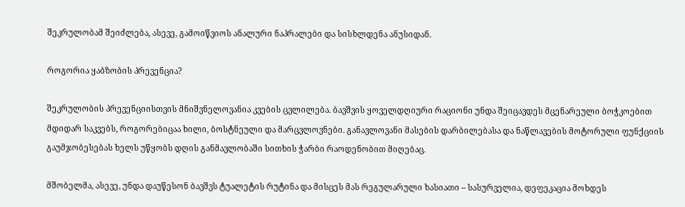შეკრულობამ შეიძლება, ასევე, გამოიწვიოს ანალური ნაპრალები და სისხლდენა ანუსიდან.

როგორია ყაბზობის პრევენცია?

შეკრულობის პრევენციისთვის მნიშვნელოვანია კვების ცვლილება. ბავშვის ყოველდღიური რაციონი უნდა შეიცავდეს მცენარეული ბოჭკოებით მდიდარ საკვებს, როგორებიცაა ხილი, ბოსტნეული და მარცვლოვნები. განავლოვანი მასების დარბილებასა და ნაწლავების მოტორული ფუნქციის გაუმჯობესებას ხელს უწყობს დღის განმავლობაში სითხის ჭარბი რაოდენობით მიღებაც.

მშობელმა, ასევე, უნდა დაუწესონ ბავშვს ტუალეტის რუტინა და მისცეს მას რეგულარული ხასიათი – სასურველია, დეფეკაცია მოხდეს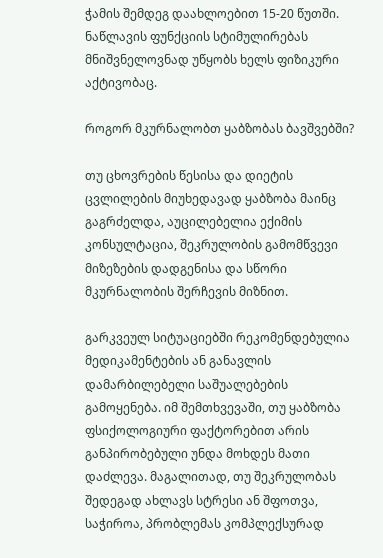ჭამის შემდეგ დაახლოებით 15-20 წუთში. ნაწლავის ფუნქციის სტიმულირებას მნიშვნელოვნად უწყობს ხელს ფიზიკური აქტივობაც.

როგორ მკურნალობთ ყაბზობას ბავშვებში?

თუ ცხოვრების წესისა და დიეტის ცვლილების მიუხედავად ყაბზობა მაინც გაგრძელდა, აუცილებელია ექიმის კონსულტაცია, შეკრულობის გამომწვევი მიზეზების დადგენისა და სწორი მკურნალობის შერჩევის მიზნით.

გარკვეულ სიტუაციებში რეკომენდებულია მედიკამენტების ან განავლის დამარბილებელი საშუალებების გამოყენება. იმ შემთხვევაში, თუ ყაბზობა ფსიქოლოგიური ფაქტორებით არის განპირობებული უნდა მოხდეს მათი დაძლევა. მაგალითად, თუ შეკრულობას შედეგად ახლავს სტრესი ან შფოთვა, საჭიროა, პრობლემას კომპლექსურად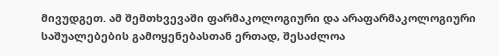მივუდგეთ. ამ შემთხვევაში ფარმაკოლოგიური და არაფარმაკოლოგიური საშუალებების გამოყენებასთან ერთად, შესაძლოა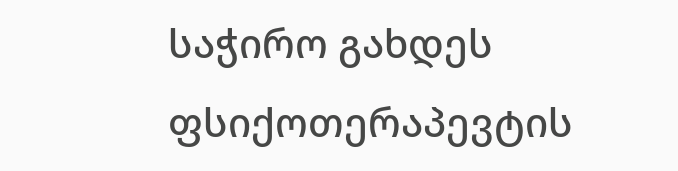საჭირო გახდეს ფსიქოთერაპევტის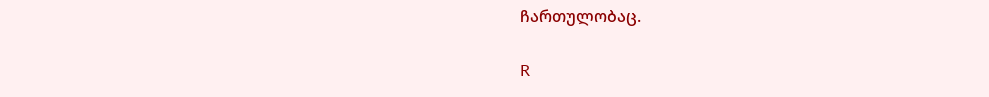ჩართულობაც.

R